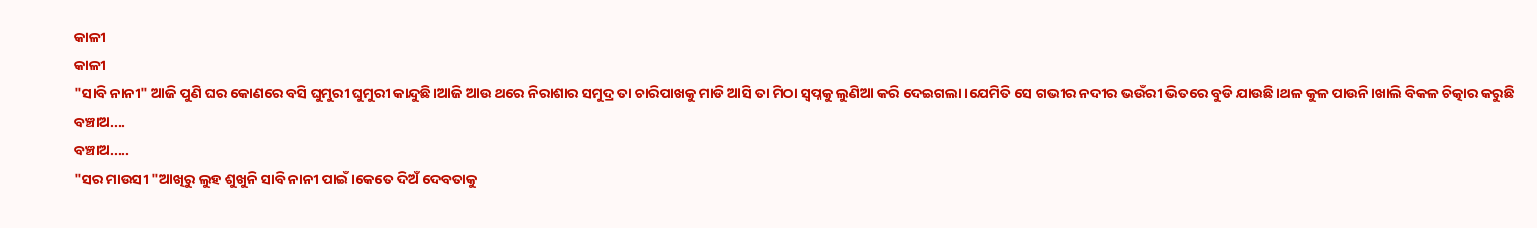କାଳୀ
କାଳୀ
"ସାବି ନାନୀ" ଆଜି ପୁଣି ଘର କୋଣରେ ବସି ଘୁମୁରୀ ଘୁମୁରୀ କାନ୍ଦୁଛି।ଆଜି ଆଉ ଥରେ ନିରାଶାର ସମୁଦ୍ର ତା ଚାରିପାଖକୁ ମାଡି ଆସି ତା ମିଠା ସ୍ୱପ୍ନକୁ ଲୁଣିଆ କରି ଦେଇଗଲା।ଯେମିତି ସେ ଗଭୀର ନଦୀର ଭଉଁରୀ ଭିତରେ ବୁଡି ଯାଉଛି।ଥଳ କୁଳ ପାଉନି।ଖାଲି ବିକଳ ଚିତ୍କାର କରୁଛି
ବଞ୍ଚାଅ....
ବଞ୍ଚାଅ.....
"ସର ମାଉସୀ "ଆଖିରୁ ଲୁହ ଶୁଖୁନି ସାବି ନାନୀ ପାଇଁ।କେତେ ଦିଅଁ ଦେବତାକୁ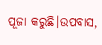ପୂଜା କରୁଛି।ଉପବାସ,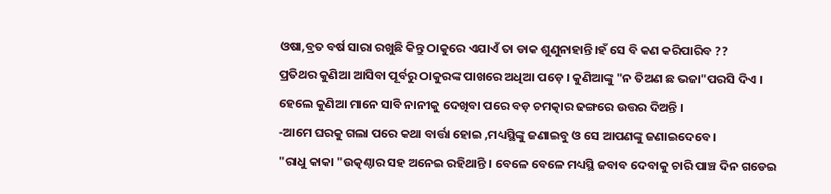ଓଷା,ବ୍ରତ ବର୍ଷ ସାରା ରଖୁଛି କିନ୍ତୁ ଠାକୁରେ ଏଯାଏଁ ତା ଡାକ ଶୁଣୁନାହାନ୍ତି।ହଁ ସେ ବି କଣ କରିପାରିବ ??
ପ୍ରତିଥର କୁଣିଆ ଆସିବା ପୂର୍ବରୁ ଠାକୁରଙ୍କ ପାଖରେ ଅଧିଆ ପଡ଼େ । କୁଣିଆଙ୍କୁ "ନ ତିଅଣ ଛ ଭଜା"ପରସି ଦିଏ । ହେଲେ କୁଣିଆ ମାନେ ସାବି ନାନୀକୁ ଦେଖିବା ପରେ ବଡ଼ ଚମତ୍କାର ଢଙ୍ଗରେ ଉତ୍ତର ଦିଅନ୍ତି ।
-ଆମେ ଘରକୁ ଗଲା ପରେ କଥା ବାର୍ତ୍ତା ହୋଇ ,ମଧ୍ୟସ୍ଥିଙ୍କୁ ଜଣାଇବୁ ଓ ସେ ଆପଣଙ୍କୁ ଜଣାଇଦେବେ ।
"ରାଧୁ କାକା "ଉତ୍କଣ୍ଠାର ସହ ଅନେଇ ରହିଥାନ୍ତି । ବେଳେ ବେଳେ ମଧ୍ୟସ୍ଥି ଜବାବ ଦେବାକୁ ଚାରି ପାଞ୍ଚ ଦିନ ଗଡେଇ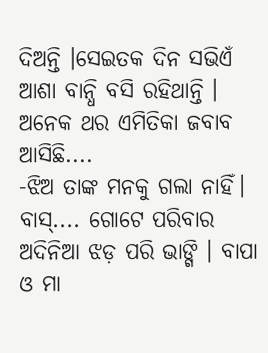ଦିଅନ୍ତି ।ସେଇତକ ଦିନ ସଭିଏଁ ଆଶା ବାନ୍ଧି ବସି ରହିଥାନ୍ତି ।
ଅନେକ ଥର ଏମିତିକା ଜବାବ ଆସିଛି....
-ଝିଅ ତାଙ୍କ ମନକୁ ଗଲା ନାହିଁ।
ବାସ୍.... ଗୋଟେ ପରିବାର ଅଦିନିଆ ଝଡ଼ ପରି ଭାଙ୍ଗି । ବାପା ଓ ମା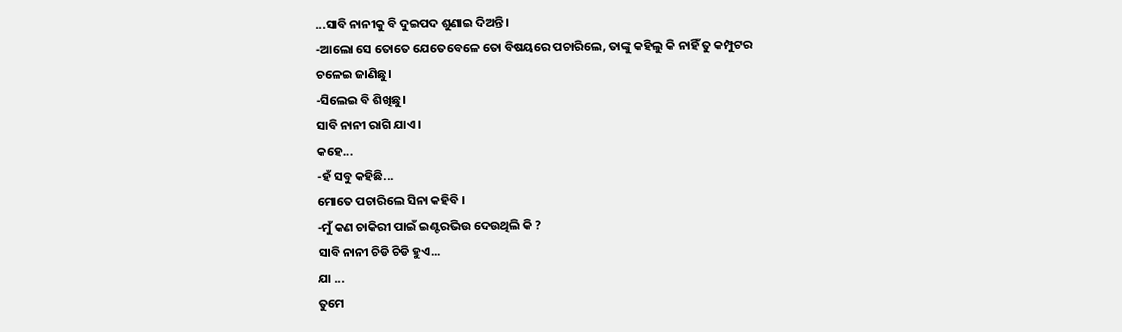...ସାବି ନାନୀକୁ ବି ଦୁଇପଦ ଶୁଣାଇ ଦିଅନ୍ତି।
-ଆଲୋ ସେ ତୋତେ ଯେତେବେଳେ ତୋ ବିଷୟରେ ପଚାରିଲେ, ତାଙ୍କୁ କହିଲୁ କି ନାହିଁ ତୁ କମ୍ପୁଟର ଚଳେଇ ଜାଣିଛୁ।
-ସିଲେଇ ବି ଶିଖିଛୁ।
ସାବି ନାନୀ ରାଗି ଯାଏ।
କହେ...
-ହଁ ସବୁ କହିଛି...
ମୋତେ ପଚାରିଲେ ସିନା କହିବି ।
-ମୁଁ କଣ ଚାକିରୀ ପାଇଁ ଇଣ୍ଟରଭିଉ ଦେଉଥିଲି କି ?
ସାବି ନାନୀ ଚିଡି ଚିଡି ହୁଏ...
ଯା ...
ତୁମେ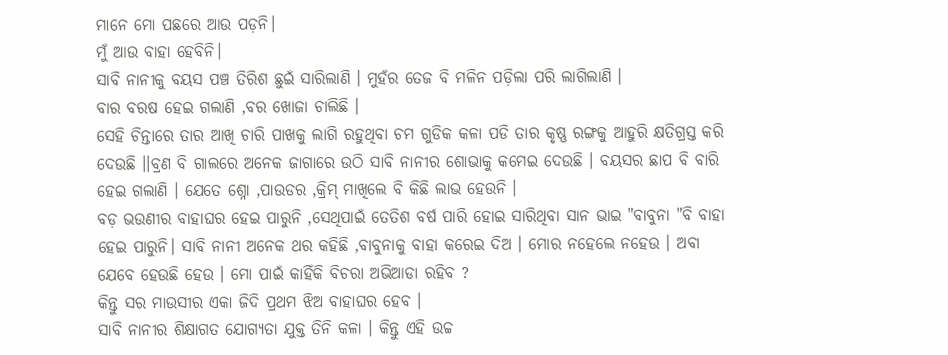ମାନେ ମୋ ପଛରେ ଆଉ ପଡ଼ନି।
ମୁଁ ଆଉ ବାହା ହେବିନି।
ସାବି ନାନୀକୁ ବୟସ ପଞ୍ଚ ତିରିଶ ଛୁଇଁ ସାରିଲାଣି । ମୁହଁର ତେଜ ବି ମଳିନ ପଡ଼ିଲା ପରି ଲାଗିଲାଣି ।
ବାର ବରଷ ହେଇ ଗଲାଣି ,ବର ଖୋଜା ଚାଲିଛି ।
ସେହି ଚିନ୍ତାରେ ତାର ଆଖି ଚାରି ପାଖକୁ ଲାଗି ରହୁଥିବା ଚମ ଗୁଡିକ କଳା ପଡି ତାର କୃଷ୍ଣ ରଙ୍ଗକୁ ଆହୁରି କ୍ଷତିଗ୍ରସ୍ତ କରି ଦେଉଛି ।।ବ୍ରଣ ବି ଗାଲରେ ଅନେକ ଜାଗାରେ ଉଠି ସାବି ନାନୀର ଶୋଭାକୁ କମେଇ ଦେଉଛି । ବୟସର ଛାପ ବି ବାରି ହେଇ ଗଲାଣି । ଯେତେ ଶ୍ନୋ ,ପାଉଡର ,କ୍ରିମ୍ ମାଖିଲେ ବି କିଛି ଲାଭ ହେଉନି ।
ବଡ଼ ଭଉଣୀର ବାହାଘର ହେଇ ପାରୁନି ,ସେଥିପାଇଁ ତେତିଶ ବର୍ଷ ପାରି ହୋଇ ସାରିଥିବା ସାନ ଭାଇ "ବାବୁନା "ବି ବାହା ହେଇ ପାରୁନି। ସାବି ନାନୀ ଅନେକ ଥର କହିଛି ,ବାବୁନାକୁ ବାହା କରେଇ ଦିଅ । ମୋର ନହେଲେ ନହେଉ । ଅବା ଯେବେ ହେଉଛି ହେଉ । ମୋ ପାଇଁ କାହିଁକି ବିଚରା ଅଭିଆଡା ରହିବ ?
କିନ୍ତୁ ସର ମାଉସୀର ଏକା ଜିଦି ପ୍ରଥମ ଝିଅ ବାହାଘର ହେବ ।
ସାବି ନାନୀର ଶିକ୍ଷାଗତ ଯୋଗ୍ୟତା ଯୁକ୍ତ ତିନି କଳା । କିନ୍ତୁ ଏହି ଉଚ୍ଚ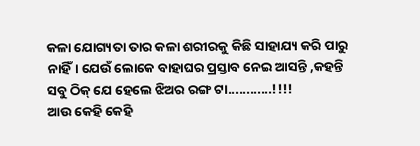କଳା ଯୋଗ୍ୟତା ତାର କଳା ଶରୀରକୁ କିଛି ସାହାଯ୍ୟ କରି ପାରୁ ନାହିଁ। ଯେଉଁ ଲୋକେ ବାହାଘର ପ୍ରସ୍ତାବ ନେଇ ଆସନ୍ତି ,କହନ୍ତି ସବୁ ଠିକ୍ ଯେ ହେଲେ ଝିଅର ରଙ୍ଗ ଟା............!!!!
ଆଉ କେହି କେହି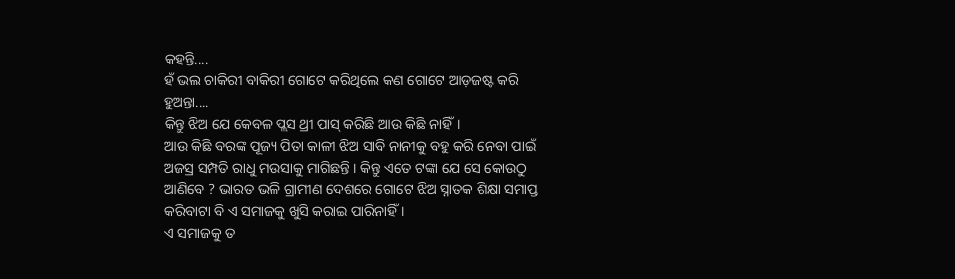କହନ୍ତି....
ହଁ ଭଲ ଚାକିରୀ ବାକିରୀ ଗୋଟେ କରିଥିଲେ କଣ ଗୋଟେ ଆଡ଼ଜଷ୍ଟ କରି ହୁଅନ୍ତା....
କିନ୍ତୁ ଝିଅ ଯେ କେବଳ ପ୍ଲସ ଥ୍ରୀ ପାସ୍ କରିଛି ଆଉ କିଛି ନାହିଁ।
ଆଉ କିଛି ବରଙ୍କ ପୂଜ୍ୟ ପିତା କାଳୀ ଝିଅ ସାବି ନାନୀକୁ ବହୁ କରି ନେବା ପାଇଁ ଅଜସ୍ର ସମ୍ପତି ରାଧୁ ମଉସାକୁ ମାଗିଛନ୍ତି । କିନ୍ତୁ ଏତେ ଟଙ୍କା ଯେ ସେ କୋଉଠୁ ଆଣିବେ ? ଭାରତ ଭଳି ଗ୍ରାମୀଣ ଦେଶରେ ଗୋଟେ ଝିଅ ସ୍ନାତକ ଶିକ୍ଷା ସମାପ୍ତ କରିବାଟା ବି ଏ ସମାଜକୁ ଖୁସି କରାଇ ପାରିନାହିଁ ।
ଏ ସମାଜକୁ ତ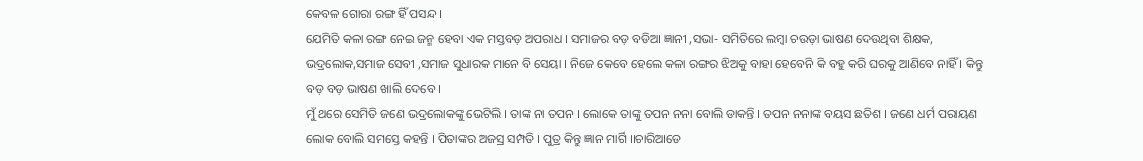କେବଳ ଗୋରା ରଙ୍ଗ ହିଁ ପସନ୍ଦ ।
ଯେମିତି କଳା ରଙ୍ଗ ନେଇ ଜନ୍ମ ହେବା ଏକ ମସ୍ତବଡ଼ ଅପରାଧ । ସମାଜର ବଡ଼ ବଡିଆ ଜ୍ଞାନୀ ,ସଭା- ସମିତିରେ ଲମ୍ବା ଚଉଡ଼ା ଭାଷଣ ଦେଉଥିବା ଶିକ୍ଷକ, ଭଦ୍ରଲୋକ,ସମାଜ ସେବୀ ,ସମାଜ ସୁଧାରକ ମାନେ ବି ସେୟା । ନିଜେ କେବେ ହେଲେ କଳା ରଙ୍ଗର ଝିଅକୁ ବାହା ହେବେନି କି ବହୁ କରି ଘରକୁ ଆଣିବେ ନାହିଁ । କିନ୍ତୁ ବଡ଼ ବଡ଼ ଭାଷଣ ଖାଲି ଦେବେ ।
ମୁଁ ଥରେ ସେମିତି ଜଣେ ଭଦ୍ରଲୋକଙ୍କୁ ଭେଟିଲି । ତାଙ୍କ ନା ତପନ । ଲୋକେ ତାଙ୍କୁ ତପନ ନନା ବୋଲି ଡାକନ୍ତି । ତପନ ନନାଙ୍କ ବୟସ ଛତିଶ । ଜଣେ ଧର୍ମ ପରାୟଣ ଲୋକ ବୋଲି ସମସ୍ତେ କହନ୍ତି । ପିତାଙ୍କର ଅଜସ୍ର ସମ୍ପତି । ପୁତ୍ର କିନ୍ତୁ ଜ୍ଞାନ ମାର୍ଗି ।।ଚାରିଆଡେ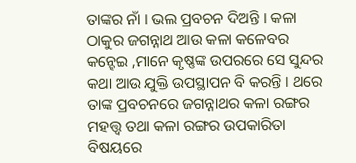ତାଙ୍କର ନାଁ । ଭଲ ପ୍ରବଚନ ଦିଅନ୍ତି । କଳା ଠାକୁର ଜଗନ୍ନାଥ ଆଉ କଳା କଳେବର କନ୍ହେଇ ,ମାନେ କୃଷ୍ଣଙ୍କ ଉପରରେ ସେ ସୁନ୍ଦର କଥା ଆଉ ଯୁକ୍ତି ଉପସ୍ଥାପନ ବି କରନ୍ତି । ଥରେ ତାଙ୍କ ପ୍ରବଚନରେ ଜଗନ୍ନାଥର କଳା ରଙ୍ଗର ମହତ୍ତ୍ୱ ତଥା କଳା ରଙ୍ଗର ଉପକାରିତା ବିଷୟରେ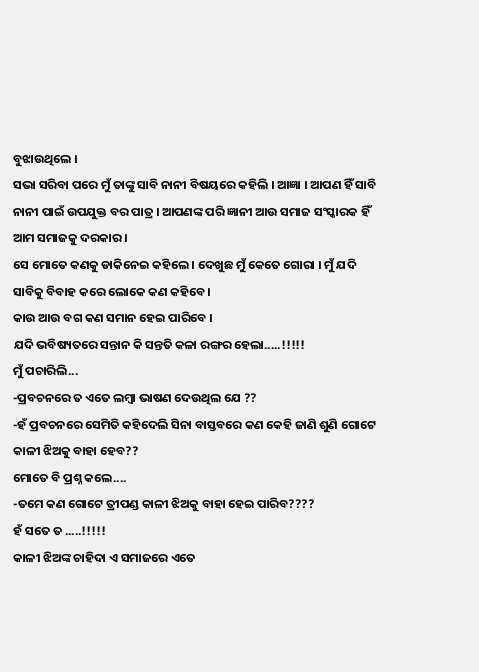ବୁଝାଉଥିଲେ ।
ସଭା ସରିବା ପରେ ମୁଁ ତାଙ୍କୁ ସାବି ନାନୀ ବିଷୟରେ କହିଲି । ଆଜ୍ଞା । ଆପଣ ହିଁ ସାବି ନାନୀ ପାଇଁ ଉପଯୁକ୍ତ ବର ପାତ୍ର । ଆପଣଙ୍କ ପରି ଜ୍ଞାନୀ ଆଉ ସମାଜ ସଂସ୍କାରକ ହିଁ ଆମ ସମାଜକୁ ଦରକାର ।
ସେ ମୋତେ କଣକୁ ଡାକିନେଇ କହିଲେ । ଦେଖୁଛ ମୁଁ କେତେ ଗୋରା । ମୁଁ ଯଦି ସାବିକୁ ବିବାହ କରେ ଲୋକେ କଣ କହିବେ ।
କାଉ ଆଉ ବଗ କଣ ସମାନ ହେଇ ପାରିବେ ।
ଯଦି ଭବିଷ୍ୟତରେ ସନ୍ତାନ କି ସନ୍ତତି କଳା ରଙ୍ଗର ହେଲା.....!!!!!
ମୁଁ ପଚାରିଲି...
-ପ୍ରବଚନରେ ତ ଏତେ ଲମ୍ବା ଭାଷଣ ଦେଉଥିଲ ଯେ ??
-ହଁ ପ୍ରବଚନରେ ସେମିତି କହିଦେଲି ସିନା ବାସ୍ତବରେ କଣ କେହି ଜାଣି ଶୁଣି ଗୋଟେ କାଳୀ ଝିଅକୁ ବାହା ହେବ??
ମୋତେ ବି ପ୍ରଶ୍ନ କଲେ....
-ତମେ କଣ ଗୋଟେ ତ୍ରୀପଣ୍ଡ କାଳୀ ଝିଅକୁ ବାହା ହେଇ ପାରିବ????
ହଁ ସତେ ତ .....!!!!!
କାଳୀ ଝିଅଙ୍କ ଚାହିଦା ଏ ସମାଜରେ ଏତେ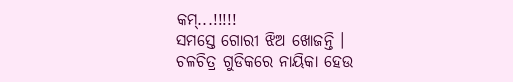କମ୍...!!!!!
ସମସ୍ତେ ଗୋରୀ ଝିଅ ଖୋଜନ୍ତି ।
ଚଳଚିତ୍ର ଗୁଡିକରେ ନାୟିକା ହେଉ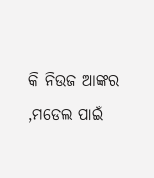କି ନିଉଜ ଆଙ୍କର ,ମଡେଲ ପାଇଁ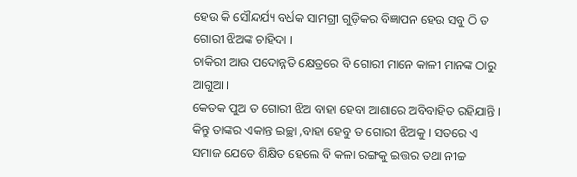ହେଉ କି ସୌନ୍ଦର୍ଯ୍ୟ ବର୍ଧକ ସାମଗ୍ରୀ ଗୁଡ଼ିକର ବିଜ୍ଞାପନ ହେଉ ସବୁ ଠି ତ ଗୋରୀ ଝିଅଙ୍କ ଚାହିଦା ।
ଚାକିରୀ ଆଉ ପଦୋନ୍ନତି କ୍ଷେତ୍ରରେ ବି ଗୋରୀ ମାନେ କାଳୀ ମାନଙ୍କ ଠାରୁ ଆଗୁଆ ।
କେତକ ପୁଅ ତ ଗୋରୀ ଝିଅ ବାହା ହେବା ଆଶାରେ ଅବିବାହିତ ରହିଯାନ୍ତି । କିନ୍ତୁ ତାଙ୍କର ଏକାନ୍ତ ଇଚ୍ଛା ,ବାହା ହେବୁ ତ ଗୋରୀ ଝିଅକୁ । ସତରେ ଏ ସମାଜ ଯେତେ ଶିକ୍ଷିତ ହେଲେ ବି କଳା ରଙ୍ଗକୁ ଇତ୍ତର ତଥା ନୀଚ୍ଚ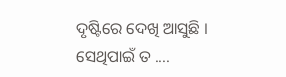ଦୃଷ୍ଟିରେ ଦେଖି ଆସୁଛି ।
ସେଥିପାଇଁ ତ ....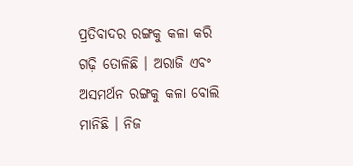ପ୍ରତିବାଦର ରଙ୍ଗକୁ କଳା କରି ଗଢ଼ି ତୋଳିଛି । ଅରାଜି ଏବଂ ଅସମର୍ଥନ ରଙ୍ଗକୁ କଳା ବୋଲି ମାନିଛି । ନିଜ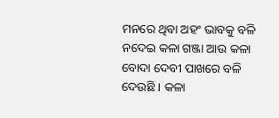ମନରେ ଥିବା ଅହଂ ଭାବକୁ ବଳି ନଦେଇ କଳା ଗଞ୍ଜା ଆଉ କଳା ବୋଦା ଦେବୀ ପାଖରେ ବଳି ଦେଉଛି । କଳା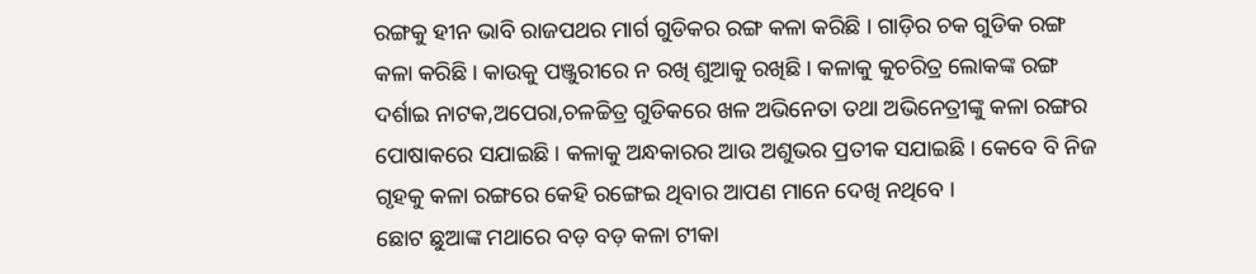ରଙ୍ଗକୁ ହୀନ ଭାବି ରାଜପଥର ମାର୍ଗ ଗୁଡିକର ରଙ୍ଗ କଳା କରିଛି । ଗାଡ଼ିର ଚକ ଗୁଡିକ ରଙ୍ଗ କଳା କରିଛି । କାଉକୁ ପଞ୍ଜୁରୀରେ ନ ରଖି ଶୁଆକୁ ରଖିଛି । କଳାକୁ କୁଚରିତ୍ର ଲୋକଙ୍କ ରଙ୍ଗ ଦର୍ଶାଇ ନାଟକ,ଅପେରା,ଚଳଚ୍ଚିତ୍ର ଗୁଡିକରେ ଖଳ ଅଭିନେତା ତଥା ଅଭିନେତ୍ରୀଙ୍କୁ କଳା ରଙ୍ଗର ପୋଷାକରେ ସଯାଇଛି । କଳାକୁ ଅନ୍ଧକାରର ଆଉ ଅଶୁଭର ପ୍ରତୀକ ସଯାଇଛି । କେବେ ବି ନିଜ ଗୃହକୁ କଳା ରଙ୍ଗରେ କେହି ରଙ୍ଗେଇ ଥିବାର ଆପଣ ମାନେ ଦେଖି ନଥିବେ ।
ଛୋଟ ଛୁଆଙ୍କ ମଥାରେ ବଡ଼ ବଡ଼ କଳା ଟୀକା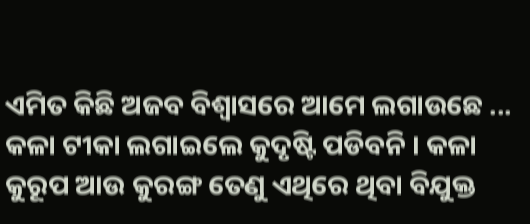ଏମିତ କିଛି ଅଜବ ବିଶ୍ୱାସରେ ଆମେ ଲଗାଉଛେ ...
କଳା ଟୀକା ଲଗାଇଲେ କୁଦୃଷ୍ଟି ପଡିବନି । କଳା କୁରୂପ ଆଉ କୁରଙ୍ଗ ତେଣୁ ଏଥିରେ ଥିବା ବିଯୁକ୍ତ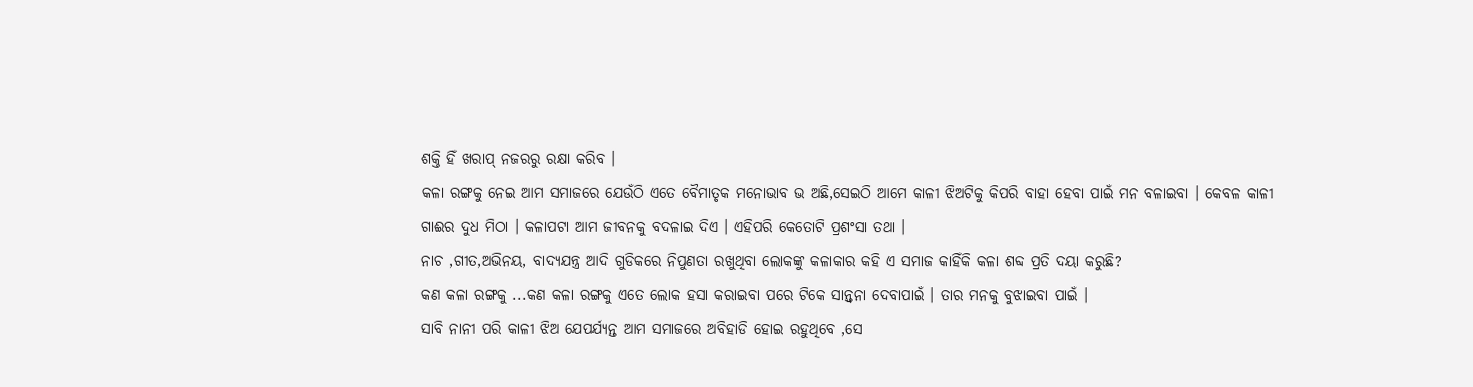ଶକ୍ତି ହିଁ ଖରାପ୍ ନଜରରୁ ରକ୍ଷା କରିବ ।
କଳା ରଙ୍ଗକୁ ନେଇ ଆମ ସମାଜରେ ଯେଉଁଠି ଏତେ ବୈମାତୃକ ମନୋଭାବ ଭ ଅଛି,ସେଇଠି ଆମେ କାଳୀ ଝିଅଟିକୁ କିପରି ବାହା ହେବା ପାଇଁ ମନ ବଳାଇବା । କେବଳ କାଳୀ ଗାଈର ଦୁଧ ମିଠା । କଳାପଟା ଆମ ଜୀବନକୁ ବଦଳାଇ ଦିଏ । ଏହିପରି କେତୋଟି ପ୍ରଶଂସା ତଥା ।
ନାଚ ,ଗୀତ,ଅଭିନୟ, ବାଦ୍ୟଯନ୍ତ୍ର ଆଦି ଗୁଡିକରେ ନିପୁଣତା ରଖୁଥିବା ଲୋକଙ୍କୁ କଳାକାର କହି ଏ ସମାଜ କାହିଁକି କଳା ଶବ୍ଦ ପ୍ରତି ଦୟା କରୁଛି?
କଣ କଳା ରଙ୍ଗକୁ ...କଣ କଳା ରଙ୍ଗକୁ ଏତେ ଲୋକ ହସା କରାଇବା ପରେ ଟିକେ ସାନ୍ତ୍ଵନା ଦେବାପାଇଁ । ତାର ମନକୁ ବୁଝାଇବା ପାଇଁ ।
ସାବି ନାନୀ ପରି କାଳୀ ଝିଅ ଯେପର୍ଯ୍ୟନ୍ତ ଆମ ସମାଜରେ ଅବିହାଡି ହୋଇ ରହୁଥିବେ ,ସେ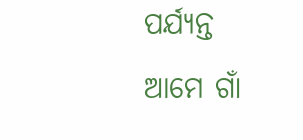ପର୍ଯ୍ୟନ୍ତ ଆମେ ଗାଁ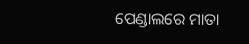ପେଣ୍ଡାଲରେ ମାତା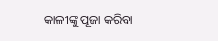କାଳୀଙ୍କୁ ପୂଜା କରିବା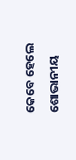କେବେ ହେଲେ ଶୋଭାନୀୟ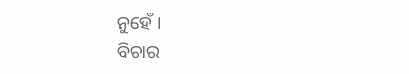ନୁହେଁ ।
ବିଚାର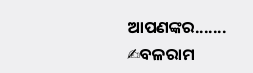ଆପଣଙ୍କର.......
✍ବଳରାମ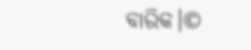ବାରିକ।©